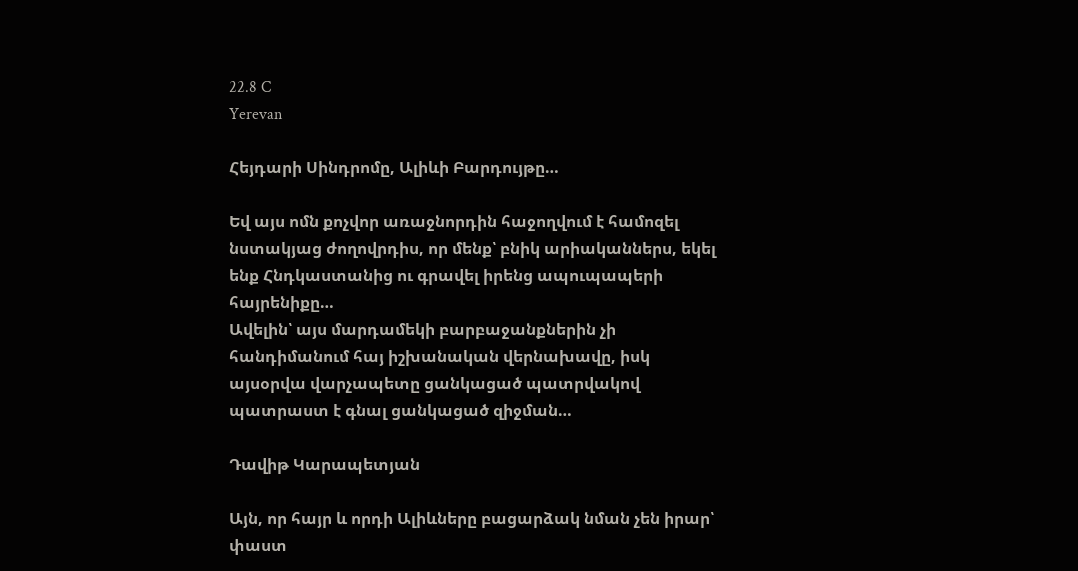22.8 C
Yerevan

Հեյդարի Սինդրոմը, Ալիևի Բարդույթը…

Եվ այս ոմն քոչվոր առաջնորդին հաջողվում է համոզել նստակյաց ժողովրդիս, որ մենք՝ բնիկ արիականներս, եկել ենք Հնդկաստանից ու գրավել իրենց ապուպապերի հայրենիքը…
Ավելին՝ այս մարդամեկի բարբաջանքներին չի հանդիմանում հայ իշխանական վերնախավը, իսկ այսօրվա վարչապետը ցանկացած պատրվակով պատրաստ է գնալ ցանկացած զիջման…

Դավիթ Կարապետյան

Այն, որ հայր և որդի Ալիևները բացարձակ նման չեն իրար՝ փաստ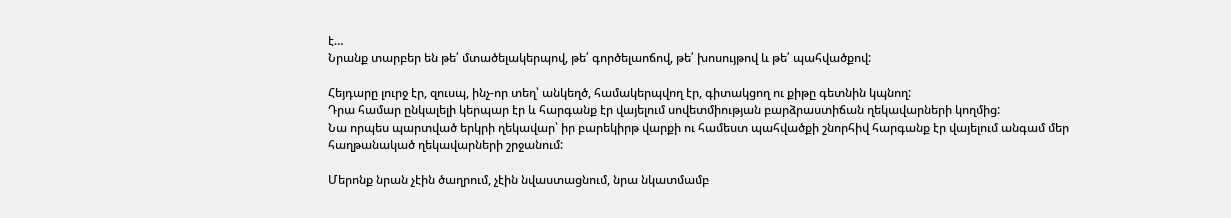է…
Նրանք տարբեր են թե՛ մտածելակերպով, թե՛ գործելաոճով, թե՛ խոսույթով և թե՛ պահվածքով:

Հեյդարը լուրջ էր, զուսպ, ինչ-որ տեղ՝ անկեղծ, համակերպվող էր, գիտակցող ու քիթը գետնին կպնող:
Դրա համար ընկալելի կերպար էր և հարգանք էր վայելում սովետմիության բարձրաստիճան ղեկավարների կողմից:
Նա որպես պարտված երկրի ղեկավար՝ իր բարեկիրթ վարքի ու համեստ պահվածքի շնորհիվ հարգանք էր վայելում անգամ մեր հաղթանակած ղեկավարների շրջանում:

Մերոնք նրան չէին ծաղրում, չէին նվաստացնում, նրա նկատմամբ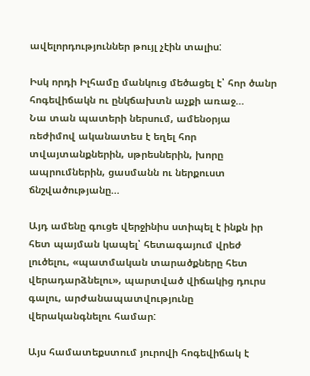ավելորդություններ թույլ չէին տալիս:

Իսկ որդի Իլհամը մանկուց մեծացել է՝ հոր ծանր հոգեվիճակն ու ընկճախտն աչքի առաջ…
Նա տան պատերի ներսում, ամենօրյա ռեժիմով ականատես է եղել հոր տվայտանքներին, սթրեսներին, խորը ապրումներին, ցասմանն ու ներքուստ ճնշվածությանը…

Այդ ամենը գուցե վերջինիս ստիպել է ինքն իր հետ պայման կապել՝ հետագայում վրեժ լուծելու, «պատմական տարածքները հետ վերադարձնելու», պարտված վիճակից դուրս գալու, արժանապատվությունը վերականգնելու համար:

Այս համատեքստում յուրովի հոգեվիճակ է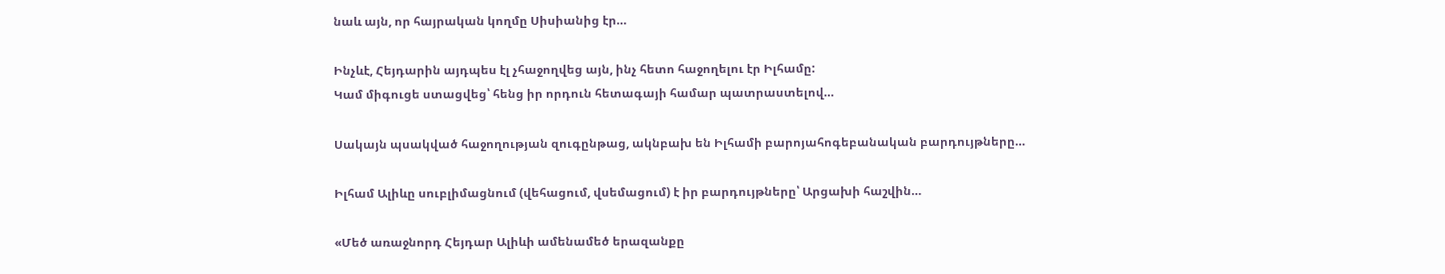նաև այն, որ հայրական կողմը Սիսիանից էր…

Ինչևէ, Հեյդարին այդպես էլ չհաջողվեց այն, ինչ հետո հաջողելու էր Իլհամը:
Կամ միգուցե ստացվեց՝ հենց իր որդուն հետագայի համար պատրաստելով…

Սակայն պսակված հաջողության զուգընթաց, ակնբախ են Իլհամի բարոյահոգեբանական բարդույթները…

Իլհամ Ալիևը սուբլիմացնում (վեհացում, վսեմացում) է իր բարդույթները՝ Արցախի հաշվին…

«Մեծ առաջնորդ Հեյդար Ալիևի ամենամեծ երազանքը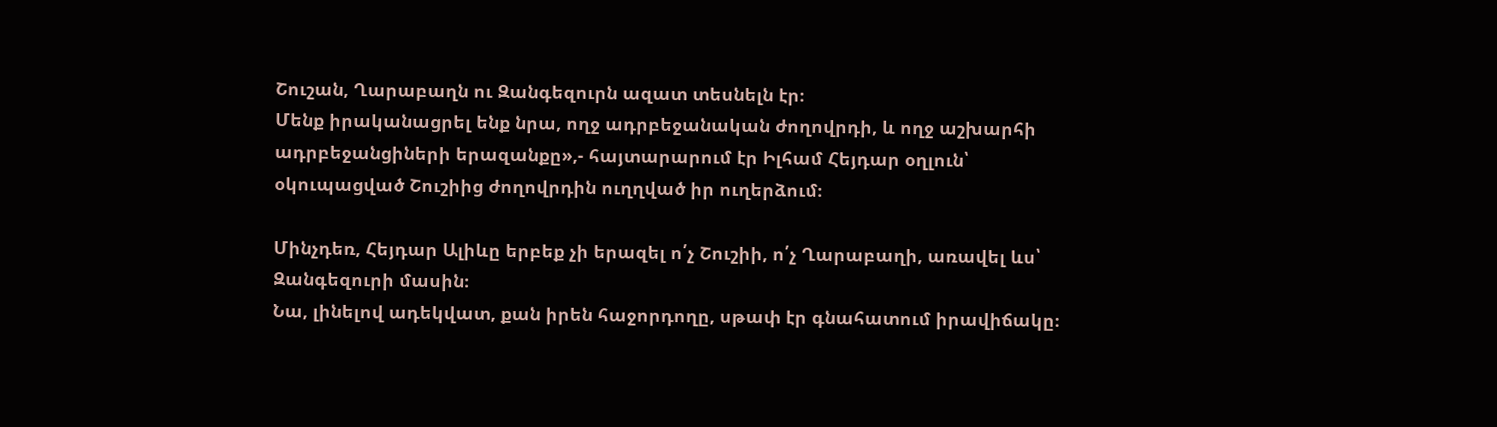Շուշան, Ղարաբաղն ու Զանգեզուրն ազատ տեսնելն էր։
Մենք իրականացրել ենք նրա, ողջ ադրբեջանական ժողովրդի, և ողջ աշխարհի ադրբեջանցիների երազանքը»,- հայտարարում էր Իլհամ Հեյդար օղլուն՝ օկուպացված Շուշիից ժողովրդին ուղղված իր ուղերձում։

Մինչդեռ, Հեյդար Ալիևը երբեք չի երազել ո՛չ Շուշիի, ո՛չ Ղարաբաղի, առավել ևս՝ Զանգեզուրի մասին։
Նա, լինելով ադեկվատ, քան իրեն հաջորդողը, սթափ էր գնահատում իրավիճակը։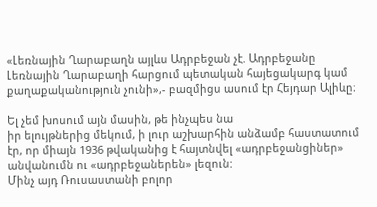«Լեռնային Ղարաբաղն այլևս Ադրբեջան չէ. Ադրբեջանը Լեռնային Ղարաբաղի հարցում պետական հայեցակարգ կամ քաղաքականություն չունի»,- բազմիցս ասում էր Հեյդար Ալիևը։

Ել չեմ խոսում այն մասին, թե ինչպես նա
իր ելույթներից մեկում, ի լուր աշխարհին անձամբ հաստատում էր, որ միայն 1936 թվականից է հայտնվել «ադրբեջանցիներ» անվանումն ու «ադրբեջաներեն» լեզուն:
Մինչ այդ Ռուսաստանի բոլոր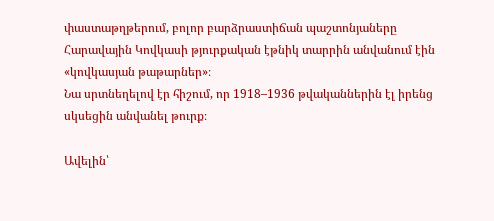փաստաթղթերում, բոլոր բարձրաստիճան պաշտոնյաները Հարավային Կովկասի թյուրքական էթնիկ տարրին անվանում էին «կովկասյան թաթարներ»։
Նա սրտնեղելով էր հիշում, որ 1918–1936 թվականներին էլ իրենց սկսեցին անվանել թուրք։

Ավելին՝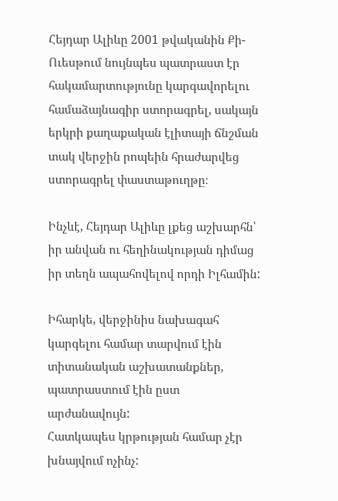Հեյդար Ալիևը 2001 թվականին Քի-Ուեսթում նույնպես պատրաստ էր հակամարտությունը կարգավորելու համաձայնագիր ստորագրել, սակայն երկրի քաղաքական էլիտայի ճնշման տակ վերջին րոպեին հրաժարվեց ստորագրել փաստաթուղթը։

Ինչևէ, Հեյդար Ալիևը լքեց աշխարհն՝ իր անվան ու հեղինակության դիմաց իր տեղն ապահովելով որդի Իլհամին:

Իհարկե, վերջինիս նախագահ կարգելու համար տարվում էին տիտանական աշխատանքներ, պատրաստում էին ըստ արժանավույն:
Հատկապես կրթության համար չէր խնայվում ոչինչ: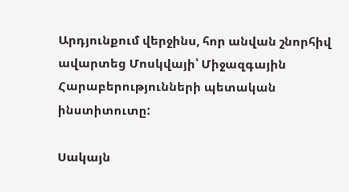Արդյունքում վերջինս, հոր անվան շնորհիվ ավարտեց Մոսկվայի՝ Միջազգային Հարաբերությունների պետական ինստիտուտը:

Սակայն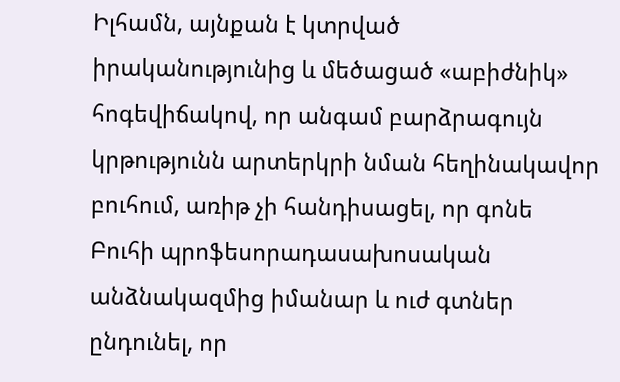Իլհամն, այնքան է կտրված իրականությունից և մեծացած «աբիժնիկ» հոգեվիճակով, որ անգամ բարձրագույն կրթությունն արտերկրի նման հեղինակավոր բուհում, առիթ չի հանդիսացել, որ գոնե Բուհի պրոֆեսորադասախոսական անձնակազմից իմանար և ուժ գտներ ընդունել, որ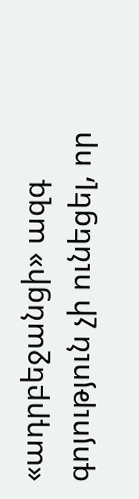«ադրբեջանցի» ազգ գոյություն չի ունեցել, որ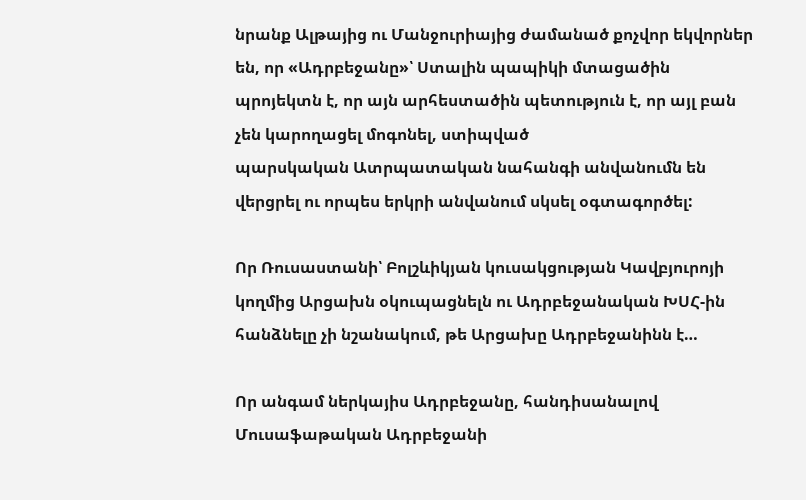նրանք Ալթայից ու Մանջուրիայից ժամանած քոչվոր եկվորներ են, որ «Ադրբեջանը»՝ Ստալին պապիկի մտացածին պրոյեկտն է, որ այն արհեստածին պետություն է, որ այլ բան չեն կարողացել մոգոնել, ստիպված
պարսկական Ատրպատական նահանգի անվանումն են վերցրել ու որպես երկրի անվանում սկսել օգտագործել:

Որ Ռուսաստանի՝ Բոլշևիկյան կուսակցության Կավբյուրոյի կողմից Արցախն օկուպացնելն ու Ադրբեջանական ԽՍՀ-ին հանձնելը չի նշանակում, թե Արցախը Ադրբեջանինն է…

Որ անգամ ներկայիս Ադրբեջանը, հանդիսանալով Մուսաֆաթական Ադրբեջանի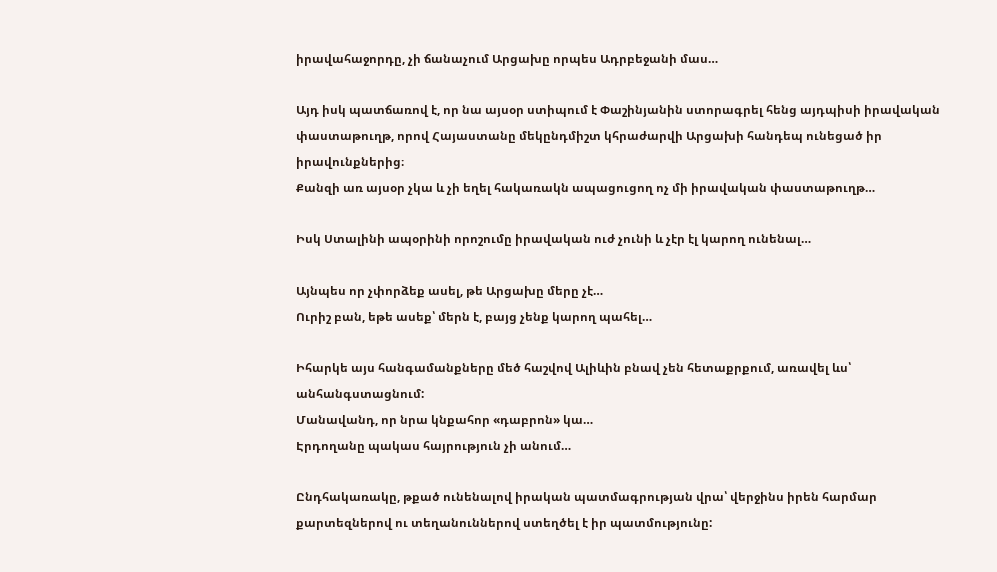իրավահաջորդը, չի ճանաչում Արցախը որպես Ադրբեջանի մաս…

Այդ իսկ պատճառով է, որ նա այսօր ստիպում է Փաշինյանին ստորագրել հենց այդպիսի իրավական փաստաթուղթ, որով Հայաստանը մեկընդմիշտ կհրաժարվի Արցախի հանդեպ ունեցած իր իրավունքներից։
Քանզի առ այսօր չկա և չի եղել հակառակն ապացուցող ոչ մի իրավական փաստաթուղթ…

Իսկ Ստալինի ապօրինի որոշումը իրավական ուժ չունի և չէր էլ կարող ունենալ…

Այնպես որ չփորձեք ասել, թե Արցախը մերը չէ…
Ուրիշ բան, եթե ասեք՝ մերն է, բայց չենք կարող պահել…

Իհարկե այս հանգամանքները մեծ հաշվով Ալիևին բնավ չեն հետաքրքում, առավել ևս՝ անհանգստացնում:
Մանավանդ, որ նրա կնքահոր «դաբրոն» կա…
Էրդողանը պակաս հայրություն չի անում…

Ընդհակառակը, թքած ունենալով իրական պատմագրության վրա՝ վերջինս իրեն հարմար քարտեզներով ու տեղանուններով ստեղծել է իր պատմությունը: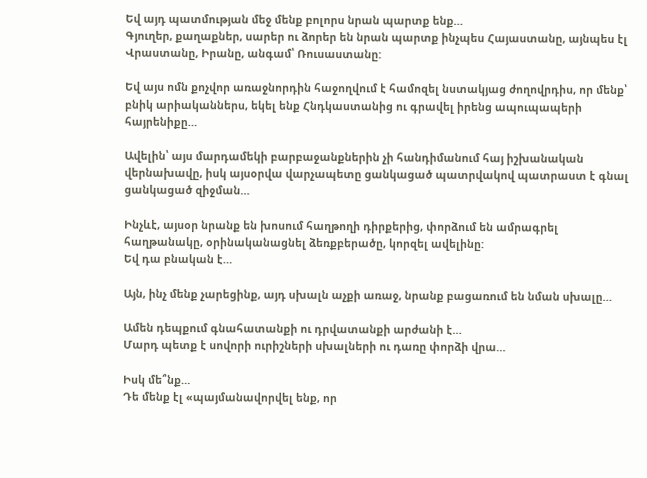Եվ այդ պատմության մեջ մենք բոլորս նրան պարտք ենք…
Գյուղեր, քաղաքներ, սարեր ու ձորեր են նրան պարտք ինչպես Հայաստանը, այնպես էլ Վրաստանը, Իրանը, անգամ՝ Ռուսաստանը:

Եվ այս ոմն քոչվոր առաջնորդին հաջողվում է համոզել նստակյաց ժողովրդիս, որ մենք՝ բնիկ արիականներս, եկել ենք Հնդկաստանից ու գրավել իրենց ապուպապերի հայրենիքը…

Ավելին՝ այս մարդամեկի բարբաջանքներին չի հանդիմանում հայ իշխանական վերնախավը, իսկ այսօրվա վարչապետը ցանկացած պատրվակով պատրաստ է գնալ ցանկացած զիջման…

Ինչևէ, այսօր նրանք են խոսում հաղթողի դիրքերից, փորձում են ամրագրել հաղթանակը, օրինականացնել ձեռքբերածը, կորզել ավելինը:
Եվ դա բնական է…

Այն, ինչ մենք չարեցինք, այդ սխալն աչքի առաջ, նրանք բացառում են նման սխալը…

Ամեն դեպքում գնահատանքի ու դրվատանքի արժանի է…
Մարդ պետք է սովորի ուրիշների սխալների ու դառը փորձի վրա…

Իսկ մե՞նք…
Դե մենք էլ «պայմանավորվել ենք, որ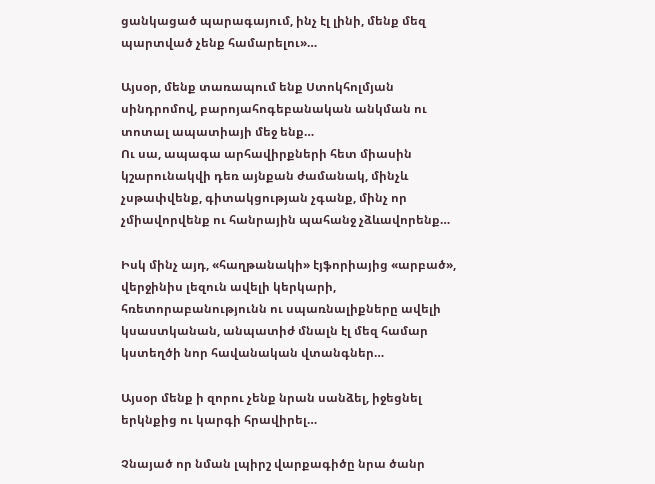ցանկացած պարագայում, ինչ էլ լինի, մենք մեզ պարտված չենք համարելու»…

Այսօր, մենք տառապում ենք Ստոկհոլմյան սինդրոմով, բարոյահոգեբանական անկման ու տոտալ ապատիայի մեջ ենք…
Ու սա, ապագա արհավիրքների հետ միասին կշարունակվի դեռ այնքան ժամանակ, մինչև չսթափվենք, գիտակցության չգանք, մինչ որ չմիավորվենք ու հանրային պահանջ չձևավորենք…

Իսկ մինչ այդ, «հաղթանակի» էյֆորիայից «արբած», վերջինիս լեզուն ավելի կերկարի, հռետորաբանությունն ու սպառնալիքները ավելի կսաստկանան, անպատիժ մնալն էլ մեզ համար կստեղծի նոր հավանական վտանգներ…

Այսօր մենք ի զորու չենք նրան սանձել, իջեցնել երկնքից ու կարգի հրավիրել…

Չնայած որ նման լպիրշ վարքագիծը նրա ծանր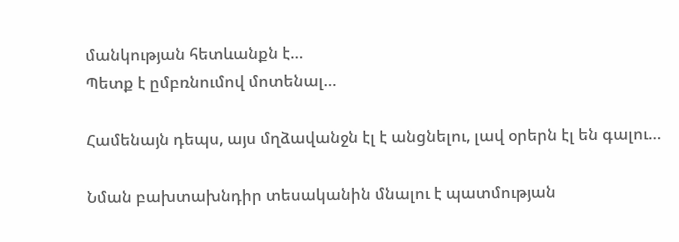մանկության հետևանքն է…
Պետք է ըմբռնումով մոտենալ…

Համենայն դեպս, այս մղձավանջն էլ է անցնելու, լավ օրերն էլ են գալու…

Նման բախտախնդիր տեսականին մնալու է պատմության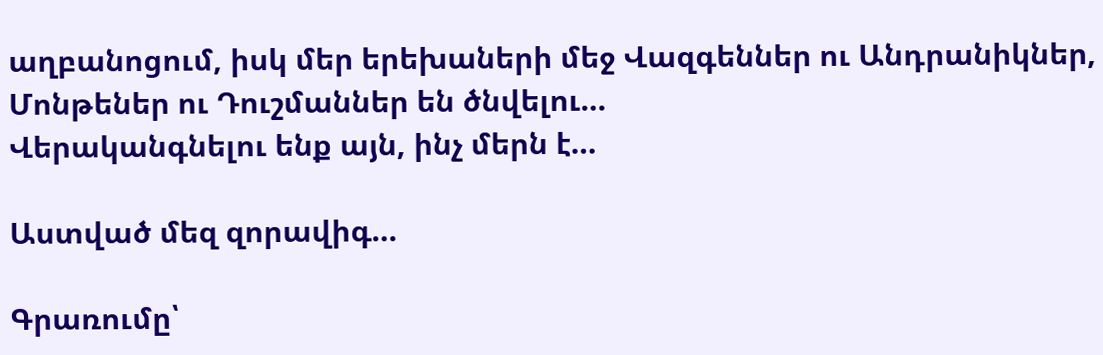աղբանոցում, իսկ մեր երեխաների մեջ Վազգեններ ու Անդրանիկներ, Մոնթեներ ու Դուշմաններ են ծնվելու…
Վերականգնելու ենք այն, ինչ մերն է…

Աստված մեզ զորավիգ…

Գրառումը՝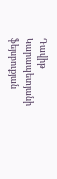Դավիթ Կարապետյանի ֆեյսբուքյան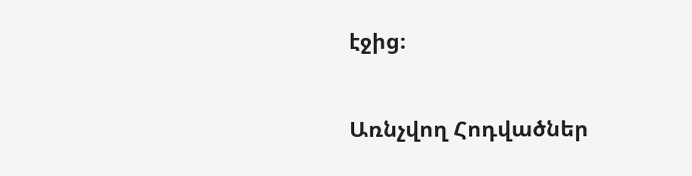էջից։

Առնչվող Հոդվածներ